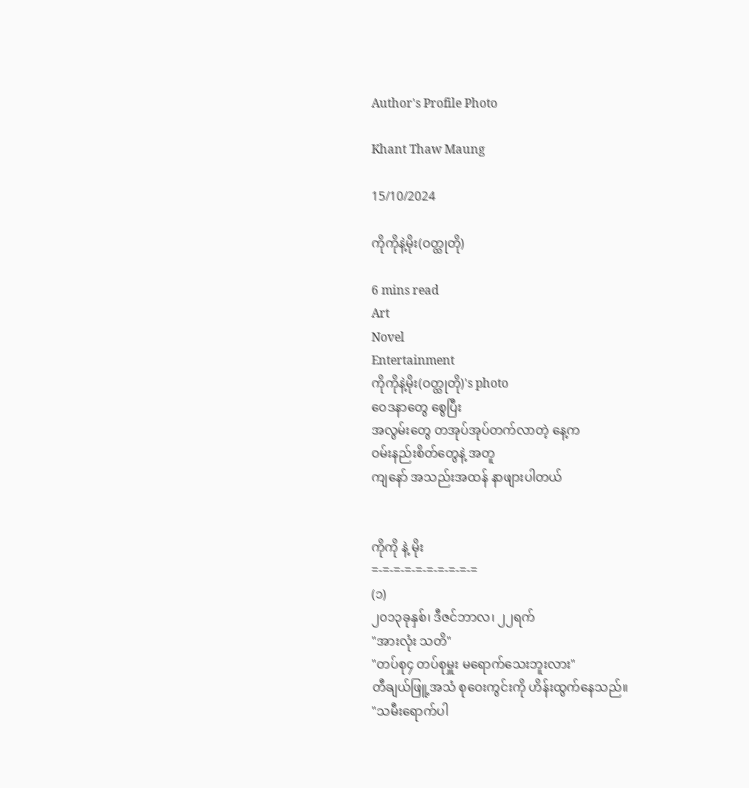Author's Profile Photo

Khant Thaw Maung

15/10/2024

ကိုကိုနဲ့မိုး(ဝတ္ထုတို)

6 mins read
Art
Novel
Entertainment
ကိုကိုနဲ့မိုး(ဝတ္ထုတို)'s photo
ဝေဒနာတွေ စွေပြီး
အလွမ်းတွေ တအုပ်အုပ်တက်လာတဲ့ နေ့က
ဝမ်းနည်းစိတ်တွေနဲ့ အတူ
ကျနော် အသည်းအထန် နာဖျားပါတယ်


ကိုကို နဲ့ မိုး
=-=-=-=-=-=-=-=-=-=
(၁)
၂၀၁၃ခုနှစ်၊ ဒီဇင်ဘာလ၊ ၂၂ရက်
"အားလုံး သတိ"
"တပ်စု၄ တပ်စုမှူး မရောက်သေးဘူးလား"
တီချယ်ဖြူ့အသံ စုဝေးကွင်းကို ဟိန်းထွက်နေသည်။
"သမီးရောက်ပါ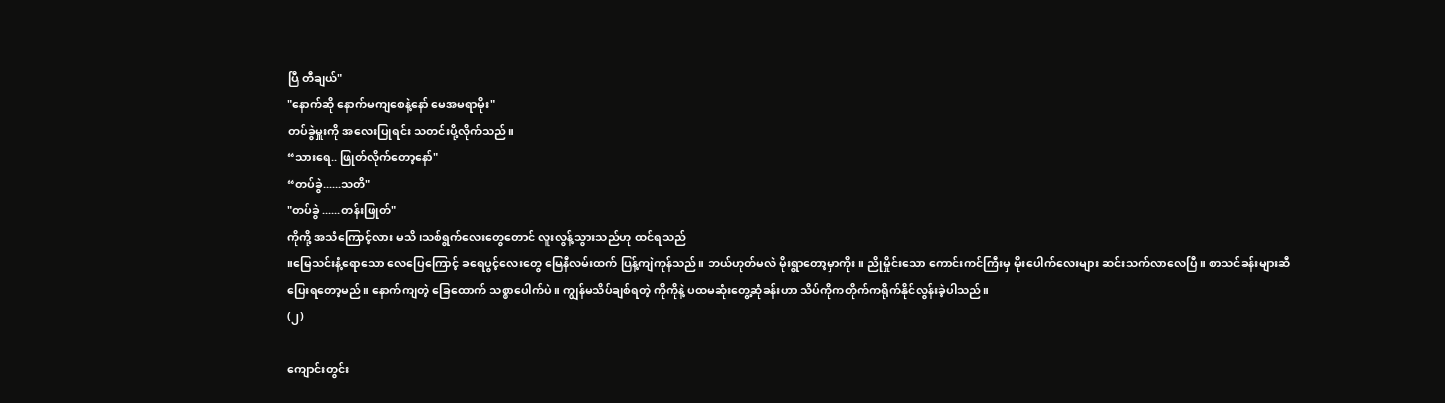ပြီ တီချယ်"
"နောက်ဆို နောက်မကျစေနဲ့နော် မေအမရာမိုး"
တပ်ခွဲမှူးကို အလေးပြုရင်း သတင်းပို့လိုက်သည်။
“သားရေ.. ဖြုတ်လိုက်တော့နော်"
“တပ်ခွဲ......သတိ"
"တပ်ခွဲ ......တန်းဖြုတ်"
ကိုကို့ အသံကြောင့်လား မသိ ၊သစ်ရွက်လေးတွေတောင် လူးလွန့်သွားသည်ဟု ထင်ရသည်
။မြေသင်းနံ့ရောသော လေပြေကြောင့် ခရေပွင့်လေးတွေ မြေနီလမ်းထက် ပြန့်ကျဲကုန်သည်။ ဘယ်ဟုတ်မလဲ မိုးရွာတော့မှာကိုး။ ညိုမှိုင်းသော ကောင်းကင်ကြီးမှ မိုးပေါက်လေးများ ဆင်းသက်လာလေပြီ။ စာသင်ခန်းများဆီ ပြေးရတော့မည်။ နောက်ကျတဲ့ ခြေထောက် သစ္စာပေါက်ပဲ။ ကျွန်မသိပ်ချစ်ရတဲ့ ကိုကိုနဲ့ ပထမဆုံးတွေ့ဆုံခန်းဟာ သိပ်ကိုကတိုက်ကရိုက်နိုင်လွန်းခဲ့ပါသည်။
(၂)

ကျောင်းတွင်း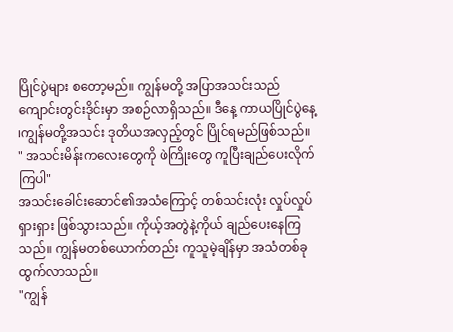ပြိုင်ပွဲများ စတော့မည်။ ကျွန်မတို့ အပြာအသင်းသည် ကျောင်းတွင်းဒိုင်းမှာ အစဉ်လာရှိသည်။ ဒီနေ့ ကာယပြိုင်ပွဲနေ့ ၊ကျွန်မတို့အသင်း ဒုတိယအလှည့်တွင် ပြိုင်ရမည်ဖြစ်သည်။
" အသင်းမိန်းကလေးတွေကို ဖဲကြိုးတွေ ကူပြီးချည်ပေးလိုက်ကြပါ"
အသင်းခေါင်းဆောင်၏အသံကြောင့် တစ်သင်းလုံး လှုပ်လှုပ်ရှားရှား ဖြစ်သွားသည်။ ကိုယ့်အတွဲနဲ့ကိုယ် ချည်ပေးနေကြသည်။ ကျွန်မတစ်ယောက်တည်း ကူသူမဲ့ချိန်မှာ အသံတစ်ခုထွက်လာသည်။
"ကျွန်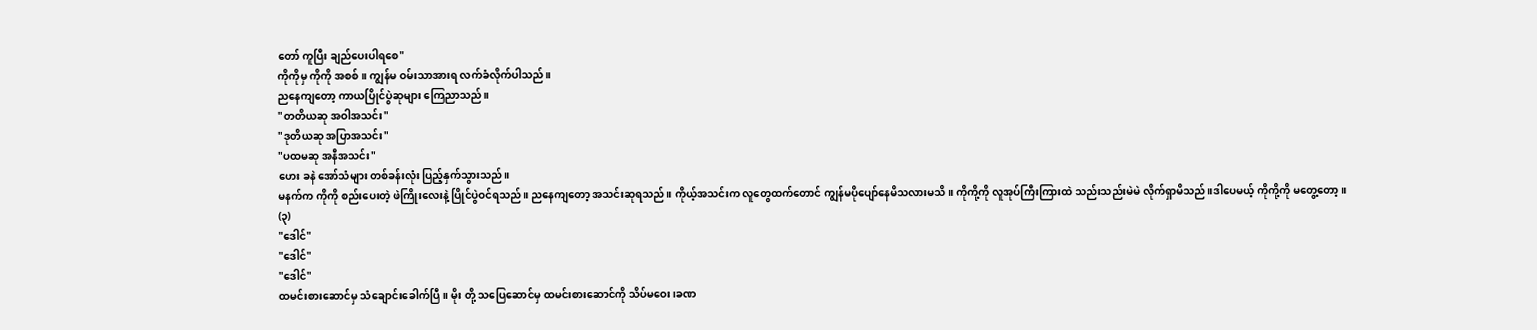တော် ကူပြီး ချည်ပေးပါရစေ"
ကိုကိုမှ ကိုကို အစစ်။ ကျွန်မ ဝမ်းသာအားရ လက်ခံလိုက်ပါသည်။
ညနေကျတော့ ကာယပြိုင်ပွဲဆုများ ကြေညာသည်။
"တတိယဆု အဝါအသင်း"
"ဒုတိယဆု အပြာအသင်း"
"ပထမဆု အနီအသင်း"
ဟေး ခနဲ အော်သံများ တစ်ခန်းလုံး ပြည့်နှက်သွားသည်။
မနက်က ကိုကို စည်းပေးတဲ့ ဖဲကြိုးလေးနဲ့ ပြိုင်ပွဲဝင်ရသည်။ ညနေကျတော့ အသင်းဆုရသည်။ ကိုယ့်အသင်းက လူတွေထက်တောင် ကျွန်မပိုပျော်နေမိသလားမသိ။ ကိုကို့ကို လူအုပ်ကြီးကြားထဲ သည်းသည်းမဲမဲ လိုက်ရှာမိသည်။ဒါပေမယ့် ကိုကို့ကို မတွေ့တော့။
(၃)
"ဒေါင်"
"ဒေါင်"
"ဒေါင်"
ထမင်းစားဆောင်မှ သံချောင်းခေါက်ပြီ။ မိုး တို့ သပြေဆောင်မှ ထမင်းစားဆောင်ကို သိပ်မဝေး၊ခဏ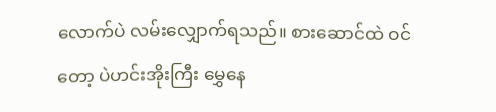လောက်ပဲ လမ်းလျှောက်ရသည်။ စားဆောင်ထဲ ဝင်တော့ ပဲဟင်းအိုးကြီး မွှေနေ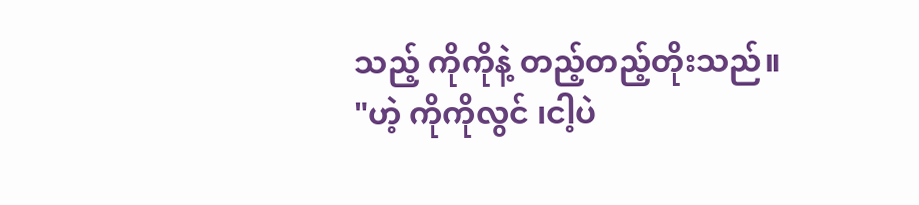သည့် ကိုကိုနဲ့ တည့်တည့်တိုးသည်။
"ဟဲ့ ကိုကိုလွင် ၊ငါ့ပဲ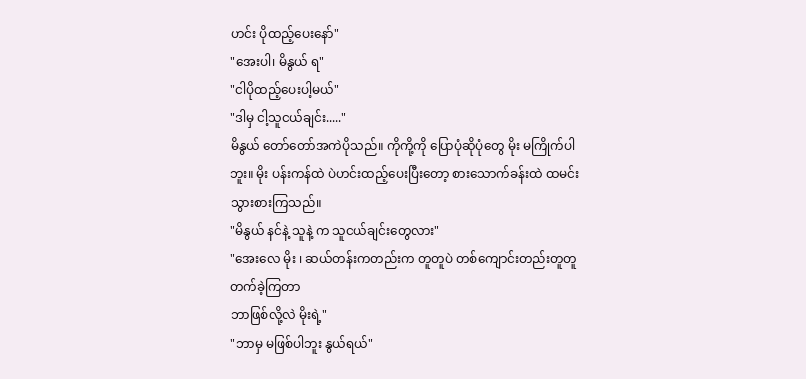ဟင်း ပိုထည့်ပေးနော်"
"အေးပါ၊ မိနွယ် ရ"
"ငါပိုထည့်ပေးပါ့မယ်"
"ဒါမှ ငါ့သူငယ်ချင်း....."
မိနွယ် တော်တော်အကဲပိုသည်။ ကိုကို့ကို ပြောပုံဆိုပုံတွေ မိုး မကြိုက်ပါဘူး။ မိုး ပန်းကန်ထဲ ပဲဟင်းထည့်ပေးပြီးတော့ စားသောက်ခန်းထဲ ထမင်းသွားစားကြသည်။
"မိနွယ် နင်နဲ့ သူနဲ့ က သူငယ်ချင်းတွေလား"
"အေးလေ မိုး ၊ ဆယ်တန်းကတည်းက တူတူပဲ တစ်ကျောင်းတည်းတူတူ တက်ခဲ့ကြတာ
ဘာဖြစ်လို့လဲ မိုးရဲ့"
"ဘာမှ မဖြစ်ပါဘူး နွယ်ရယ်"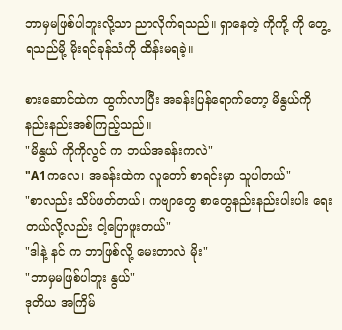ဘာမှမဖြစ်ပါဘူးလို့သာ ညာလိုက်ရသည်။ ရှာနေတဲ့ ကိုကို့ ကို တွေ့ရသည်မို့ မိုးရင်ခုန်သံကို ထိန်းမရခဲ့။

စားဆောင်ထဲက ထွက်လာပြီး အ‌ခန်း‌ပြန်ရောက်တော့ မိနွယ်ကို နည်းနည်းအစ်ကြည့်သည်။
"မိနွယ် ကိုကိုလွင် က ဘယ်အခန်းကလဲ"
"A1ကလေ၊ အခန်းထဲက လူတော် စာရင်းမှာ သူပါတယ်"
"စာလည်း သိပ်ဖတ်တယ်၊ ကဗျာတွေ စာတွေနည်းနည်းပါးပါး ရေးတယ်လို့လည်း ငါ့ပြောဖူးတယ်"
"ဒါနဲ့ နင် က ဘာဖြစ်လို့ မေးတာလဲ မိုး"
"ဘာမှမဖြစ်ပါဘူး နွယ်"
ဒုတိယ အကြိမ်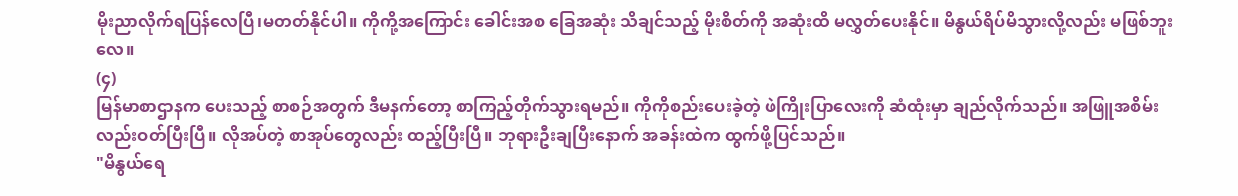မိုးညာလိုက်ရပြန်လေပြီ၊မတတ်နိုင်ပါ။ ကိုကို့အကြောင်း ခေါင်းအစ ခြေအဆုံး သိချင်သည့် မိုးစိတ်ကို အဆုံးထိ မလွှတ်ပေးနိုင်။ မိနွယ်ရိပ်မိသွားလို့လည်း မဖြစ်ဘူးလေ။
(၄)
မြန်မာစာဌာန‌က ပေးသည့် စာစဉ်အတွက် ဒီမနက်တော့ စာကြည့်တိုက်သွားရမည်။ ကိုကိုစည်းပေးခဲ့တဲ့ ဖဲကြိုးပြာလေးကို ဆံထုံးမှာ ချည်လိုက်သည်။ အဖြူအစိမ်းလည်းဝတ်ပြီးပြီ။ လိုအပ်တဲ့ စာအုပ်တွေလည်း ထည့်ပြီးပြီ။ ဘုရားဦးချပြီးနောက် အခန်းထဲက ထွက်ဖို့ပြင်သည်။
"မိနွယ်ရေ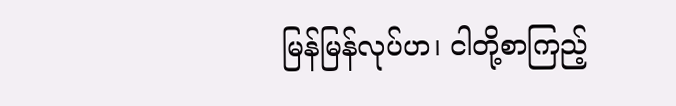မြန်မြန်လုပ်ဟ၊ ငါတို့စာကြည့်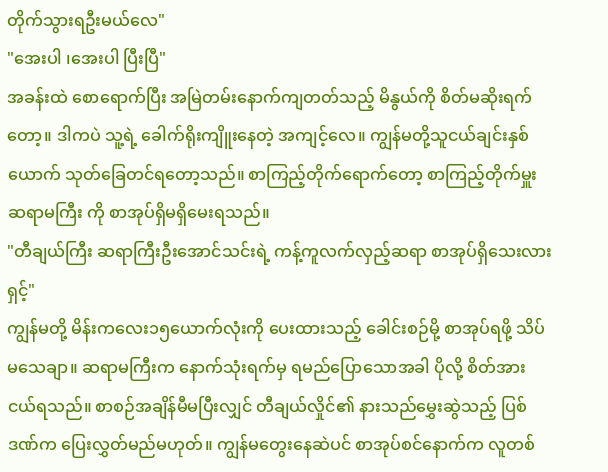တိုက်သွားရဦးမယ်လေ"
"အေးပါ ၊အေးပါ ပြီးပြီ"
အခန်းထဲ စောရောက်ပြီး အမြဲတမ်းနောက်ကျတတ်သည့် မိနွယ်ကို စိတ်မဆိုးရက်တော့။ ဒါကပဲ သူ့ရဲ့ ခေါက်ရိုးကျိူးနေတဲ့ အကျင့်လေ။ ကျွန်မတို့သူငယ်ချင်းနှစ်ယောက် သုတ်ခြေတင်ရတော့သည်။ စာကြည့်တိုက်‌ရောက်တော့ စာကြည့်တိုက်မှူးဆရာမကြီး ကို စာအုပ်ရှိမရှိမေးရသည်။
"တီချယ်ကြီး ဆရာကြီးဦးအောင်သင်းရဲ့ ကန့်ကူလက်လှည့်ဆရာ စာအုပ်ရှိ‌သေးလားရှင့်"
ကျွန်မတို့ မိန်းကလေး၁၅ယောက်လုံးကို ပေးထားသည့် ခေါင်းစဉ်မို့ စာအုပ်ရဖို့ သိပ်မသေချာ။ ဆရာမကြီးက နောက်သုံးရက်မှ ရမည်ပြောသောအခါ ပိုလို့ စိတ်အားငယ်ရသည်။ စာစဉ်အချိန်မီမပြီးလျှင် တီချယ်လှိုင်၏ နားသည်မွှေးဆွဲသည့် ပြစ်ဒဏ်က ပြေးလွှတ်မည်မဟုတ်။ ကျွန်မတွေးနေဆဲပင် စာအုပ်စင်နောက်က လူတစ်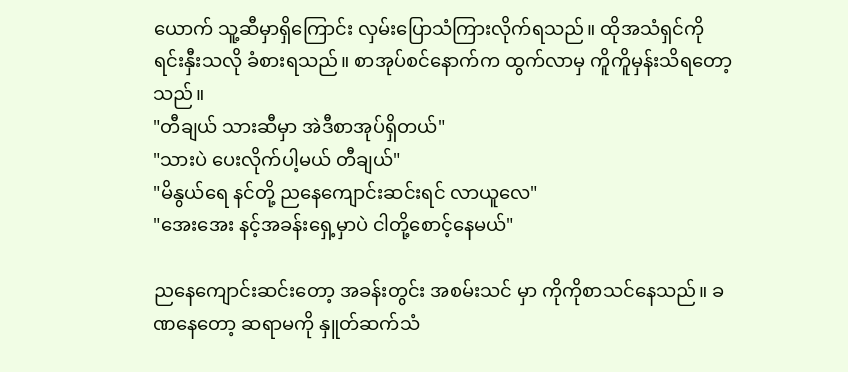ယောက် သူ့ဆီမှာရှိကြောင်း လှမ်းပြောသံကြားလိုက်ရသည်။ ထိုအသံရှင်ကို ရင်းနှီးသလို ခံစားရသည်။ စာအုပ်စင်နောက်က ထွက်လာမှ ကိူကိူမှန်းသိရတော့သည်။
"တီချယ် သားဆီမှာ အဲဒီစာအုပ်ရှိတယ်"
"သားပဲ ပေးလိုက်ပါ့မယ် တီချယ်"
"မိနွယ်ရေ နင်တို့ ညနေကျောင်းဆင်းရင် လာယူလေ"
"အေးအေး နင့်အခန်းရှေ့မှာပဲ ငါတို့စောင့်နေမယ်"

ညနေကျောင်းဆင်းတော့ အခန်းတွင်း အစမ်းသင် မှာ ကိုကိုစာသင်နေသည်။ ခဏနေတော့ ဆရာမကို နှူတ်ဆက်သံ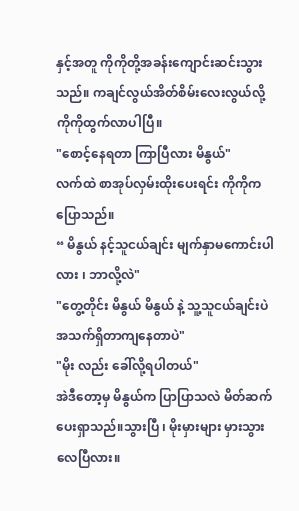နှင့်အတူ ကိုကိုတို့အခန်းကျောင်းဆင်းသွားသည်။ ကချင်လွယ်အိတ်စိမ်းလေးလွယ်လို့ ကိုကိုထွက်လာပါပြီ။
"စောင့်နေရတာ ကြာပြီလား မိနွယ်"
လက်ထဲ စာအုပ်လှမ်းထိုးပေးရင်း ကိုကိုက ပြောသည်။
“ မိနွယ် နင့်သူငယ်ချင်း မျက်နှာ‌မကောင်းပါလား ၊ ဘာလို့လဲ"
"တွေ့တိုင်း မိနွယ် မိနွယ် နဲ့ သူ့သူငယ်ချင်းပဲ အသက်ရှိတာကျနေတာပဲ"
"မိုး လည်း ခေါ်လို့ရပါတယ်"
အဲဒီတော့မှ မိနွယ်က ပြာပြာသလဲ မိတ်ဆက်ပေးရှာသည်။သွားပြီ ၊ မိုးမှားများ မှားသွားလေပြီလား။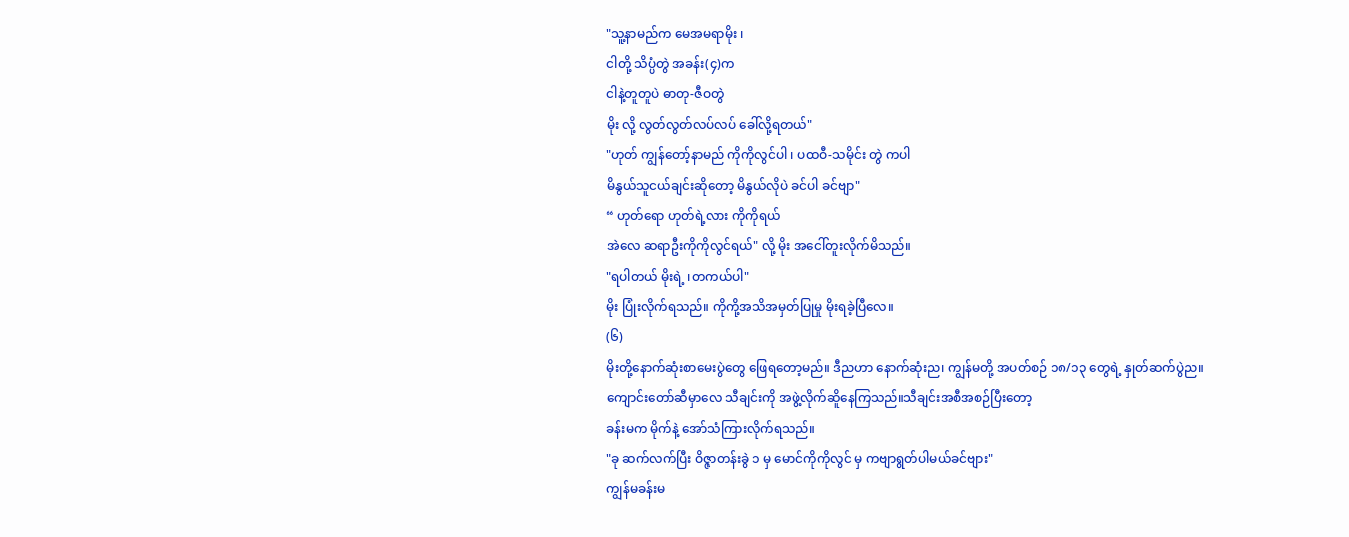"သူ့နာမည်က မေအမရာမိုး ၊
ငါတို့ သိပ္ပံတွဲ အခန်း(၄)က
ငါနဲ့တူတူပဲ ဓာတု-ဇီဝတွဲ
မိုး လို့ လွတ်လွတ်လပ်လပ် ခေါ်လို့ရတယ်"
"ဟုတ် ကျွန်တော့်နာမည် ကိုကိုလွင်ပါ ၊ ပထဝီ-သမိုင်း တွဲ ကပါ
မိနွယ်သူငယ်ချင်းဆိုတော့ မိနွယ်လိုပဲ ခင်ပါ ခင်ဗျာ"
“ ဟုတ်ရော ဟုတ်ရဲ့လား ကိုကိုရယ်
အဲလေ ဆရာဦးကိုကိုလွင်ရယ်" လို့ မိုး အငေါ်တူးလိုက်မိသည်။
"ရပါတယ် မိုးရဲ့ ၊တကယ်ပါ"
မိုး ပြုံးလိုက်ရသည်။ ကိုကို့အသိအမှတ်ပြုမှု မိုးရခဲ့ပြီလေ။
(၆)
မိုးတို့နောက်ဆုံးစာမေးပွဲတွေ ဖြေရတော့မည်။ ဒီညဟာ နောက်ဆုံးည၊ ကျွန်မတို့ အပတ်စဉ် ၁၈/၁၃ တွေရဲ့ နှုတ်ဆက်ပွဲည။
ကျောင်းတော်ဆီမှာလေ သီချင်းကို အဖွဲ့လိုက်ဆိူနေကြသည်။သီချင်းအစီအစဉ်ပြီးတော့
ခန်းမက မိုက်နဲ့ အော်သံကြားလိုက်ရသည်။
"ခု ဆက်လက်ပြီး ဝိဇ္ဇာတန်းခွဲ ၁ မှ မောင်ကိုကိုလွင် မှ ကဗျာရွတ်ပါမယ်ခင်ဗျား"
ကျွန်မခန်းမ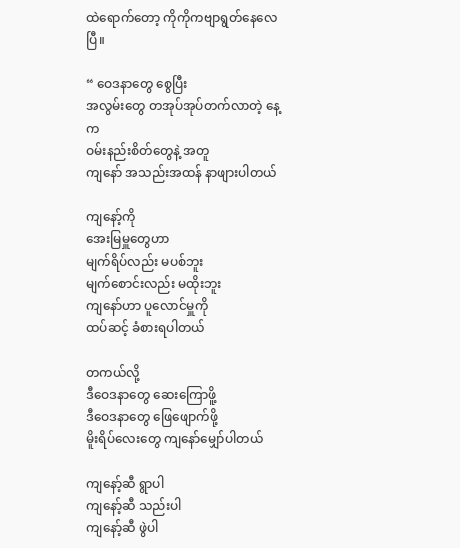ထဲရောက်တော့ ကိုကိုကဗျာရွတ်နေလေပြီ။

“ ဝေဒနာတွေ စွေပြီး
အလွမ်းတွေ တအုပ်အုပ်တက်လာတဲ့ နေ့က
ဝမ်းနည်းစိတ်တွေနဲ့ အတူ
ကျနော် အသည်းအထန် နာဖျားပါတယ်

ကျနော့်ကို
အေးမြမှူတွေဟာ
မျက်ရိပ်လည်း မပစ်ဘူး
မျက်စောင်းလည်း မထိုးဘူး
ကျနော်ဟာ ပူလောင်မှူကို
ထပ်ဆင့် ခံစားရပါတယ်

တကယ်လို့
ဒီဝေဒနာတွေ ဆေးကြောဖိူ့
ဒီဝေဒနာတွေ ဖြေဖျောက်ဖို့
မိူးရိပ်လေးတွေ ကျနော်မျှော်ပါတယ်

ကျနော့်ဆီ ရွာပါ
ကျနော့်ဆီ သည်းပါ
ကျနော့်ဆီ ဖွဲပါ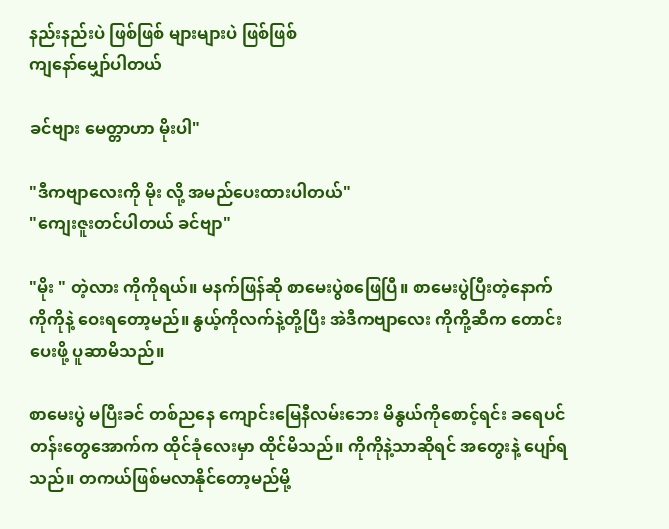နည်းနည်းပဲ ဖြစ်ဖြစ် များများပဲ ဖြစ်ဖြစ်
ကျနော်မျှော်ပါတယ်

ခင်ဗျား မေတ္တာဟာ မိုးပါ"

"ဒီကဗျာလေးကို မိုး လို့ အမည်ပေးထားပါတယ်"
"ကျေးဇူးတင်ပါတယ် ခင်ဗျာ"

"မိုး " တဲ့လား ကိုကိုရယ်။ မနက်ဖြန်ဆို စာမေးပွဲစဖြေပြီ။ စာမေးပွဲပြီးတဲ့နောက် ကိုကိုနဲ့ ဝေးရတော့မည်။ နွယ့်ကိုလက်နဲ့တို့ပြီး အဲဒီကဗျာလေး ကိုကို့ဆီက တောင်းပေးဖို့ ပူဆာမိသည်။

စာမေးပွဲ မပြီးခင် တစ်ညနေ ကျောင်းမြေနီလမ်းဘေး မိနွယ်ကိုစောင့်ရင်း ခရေပင်တန်းတွေအောက်က ထိုင်ခုံလေးမှာ ထိုင်မိသည်။ ကိုကိုနဲ့သာဆိုရင် အတွေးနဲ့ ပျော်ရသည်။ တကယ်ဖြစ်မလာနိုင်တော့မည်မို့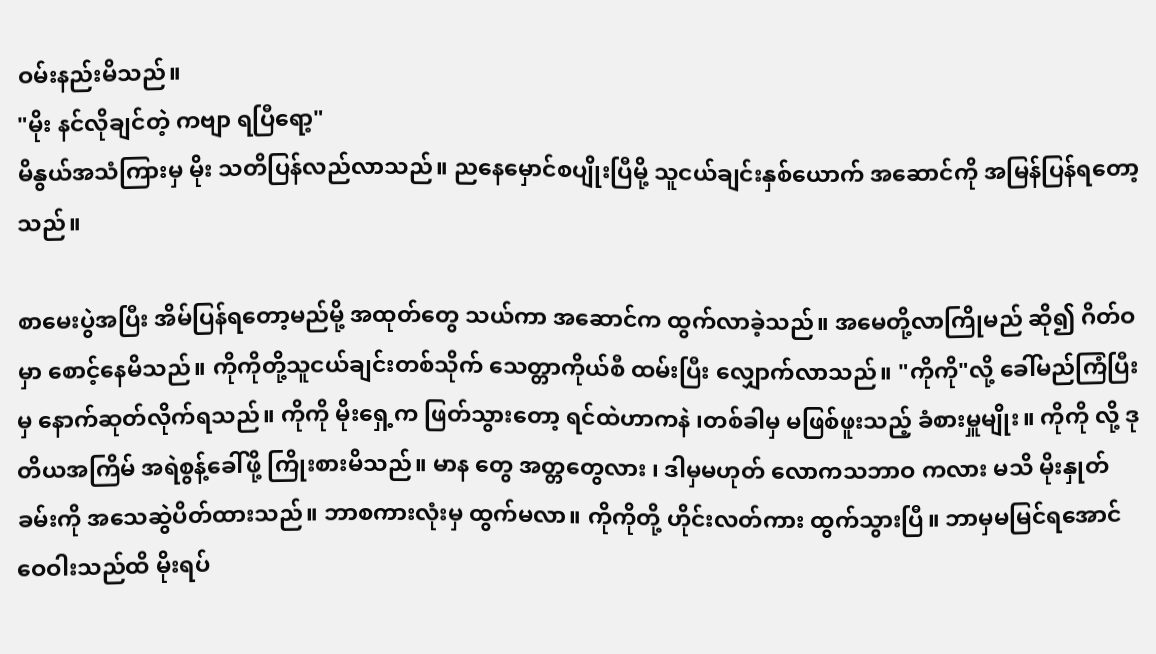ဝမ်းနည်းမိသည်။
"မိုး နင်လိုချင်တဲ့ ကဗျာ ရပြီရော့"
မိနွယ်အသံကြားမှ မိုး သတိပြန်လည်လာသည်။ ညနေမှောင်စပျိုးပြီမို့ သူငယ်ချင်းနှစ်ယောက် အဆောင်ကို အမြန်ပြန်ရတော့သည်။

စာမေးပွဲအပြီး အိမ်ပြန်ရတော့မည်မို့ အထုတ်တွေ သယ်ကာ အဆောင်က ထွက်လာခဲ့သည်။ အမေတို့လာကြိုမည် ဆို၍ ဂိတ်ဝမှာ စောင့်နေမိသည်။ ကိုကိုတို့သူငယ်ချင်းတစ်သိုက် သေတ္တာကိုယ်စီ ထမ်းပြီး လျှောက်လာသည်။ "ကိုကို"လို့ ခေါ်မည်ကြံပြီးမှ နောက်ဆုတ်လိုက်ရသည်။ ကိုကို မိုးရှေ့က ဖြတ်သွားတော့ ရင်ထဲဟာကနဲ ၊တစ်ခါမှ မဖြစ်ဖူးသည့် ခံစားမှူမျိုး။ ကိုကို လို့ ဒုတိယအကြိမ် အရဲစွန့်ခေါ်ဖို့ ကြိုးစားမိသည်။ မာန တွေ အတ္တတွေလား ၊ ဒါမှမဟုတ် လောကသဘာဝ ကလား မသိ မိုးနှုတ်ခမ်းကို အသေဆွဲပိတ်ထားသည်။ ဘာစကားလုံးမှ ထွက်မလာ။ ကိုကိုတို့ ဟိုင်းလတ်ကား ထွက်သွားပြီ။ ဘာမှမမြင်ရအောင် ဝေဝါးသည်ထိ မိုးရပ်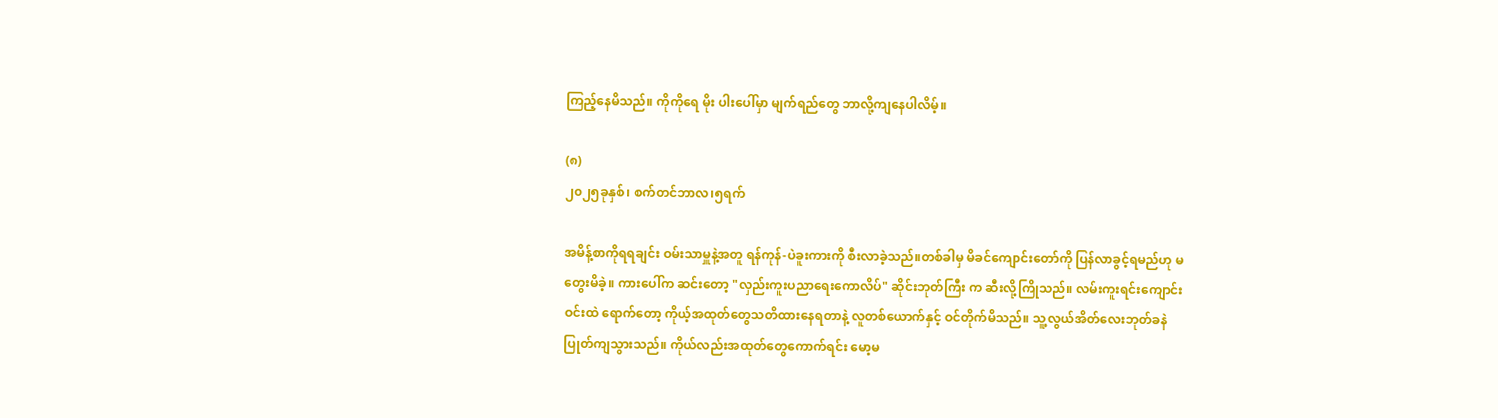ကြည့်နေမိသည်။ ကိုကိုရေ မိုး ပါးပေါ်မှာ မျက်ရည်တွေ ဘာလို့ကျနေပါလိမ့်။

(၈)
၂၀၂၅ခုနှစ်၊ စက်တင်ဘာလ၊၅ရက်

အမိန့်စာကိုရရချင်း ဝမ်းသာမှူနဲ့အတူ ရန်ကုန်-ပဲခူးကားကို စီးလာခဲ့သည်။တစ်ခါမှ မိခင်ကျောင်းတော်ကို ပြန်လာခွင့်ရမည်ဟု မတွေးမိခဲ့။ ကားပေါ်က ဆင်းတော့ "လှည်းကူးပညာရေးကောလိပ်" ဆိုင်းဘုတ်ကြီး က ဆီးလို့ကြိုသည်။ လမ်း‌ကူးရင်းကျောင်းဝင်းထဲ ရောက်တော့ ကိုယ့်အထုတ်တွေသတိထားနေရတာနဲ့ လူတစ်ယောက်နှင့် ဝင်တိုက်မိသည်။ သူ့လွယ်အိတ်လေးဘုတ်ခနဲ ပြုတ်ကျသွားသည်။ ကိုယ်လည်းအထုတ်တွေကောက်ရင်း မော့မ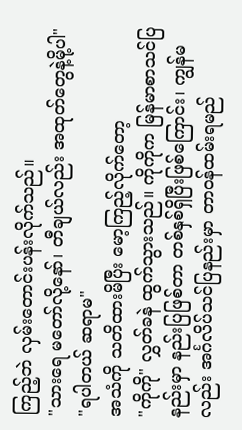ကြည့်ဘဲ လှမ်းတောင်းပန်းလိုက်သည်။
"သားရေ မတော်လို့နော်၊ တီချယ်လည်း အထုတ်တွေနဲ့မို့ပါ"
"ရပါတယ် ဆရာမ"
အသံကို သတိထားမိပြီး မော့ကြည့်လိုက်တော့
"ကိုကို" လွှတ်ခနဲ ထွက်သွားသည်။ ကိုကိုက မြန်မာစာသင်ပြနည်းမှာ နည်းပြဖြစ်တာ တစ်နှစ်ရှိပြီးဖြစ်ကြောင်း၊ ကျွန်မလည်း အင်္ဂလိပ်သင်ပြနည်းမှာ တာဝန်ထမ်းရမည်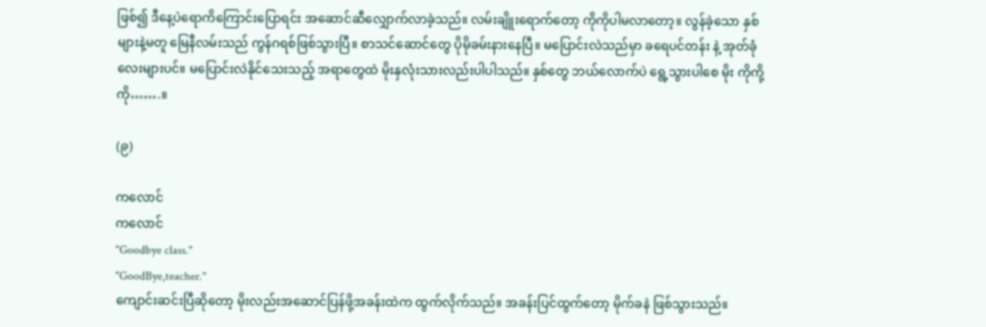ဖြစ်၍ ဒီနေ့ပဲ‌ရောကိကြောင်းပြောရင်း အဆောင်ဆီလျှောက်လာခဲ့သည်။ လမ်းချိူးရောက်တော့ ကိုကိုပါမလာတော့။ လွန်ခဲ့သော နှစ်များနဲ့မတူ မြေနီလမ်းသည် ကွန်ဂရစ်ဖြစ်သွားပြီ။ စာသင်ဆောင်တွေ ပိုမိုခမ်းနားနေပြီ။ မပြောင်းလဲသည်မှာ ခရေပင်တန်း နဲ့ အုတ်ခုံလေးများပင်။ မပြောင်းလဲနိုင်‌သေးသည့် အရာတွေထဲ မိုးနှလုံးသားလည်းပါပါသည်။ နှစ်တွေ ဘယ်လောက်ပဲ ရွေ့သွားပါစေ မိုး ကိုကို့ကို…….။

(၉)

ကလောင်
ကလောင်
"Goodbye class."
"GoodBye,teacher."
ကျောင်းဆင်းပြီဆိုတော့ မိုးလည်းအဆောင်ပြန်ဖို့အခန်းထဲက ထွက်လိုက်သည်။ အခန်းပြင်ထွက်တော့ မိုက်ခနဲ ဖြစ်သွားသည်။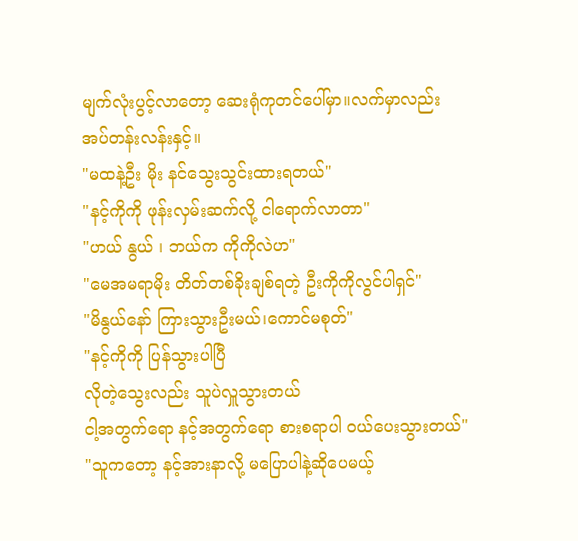မျက်လုံးပွင့်လာတော့ ဆေးရုံကုတင်ပေါ်မှာ။လက်မှာလည်း အပ်တန်းလန်းနှင့်။
"မထနဲ့ဦး မိုး နင်သွေးသွင်းထားရတယ်"
"နင့်ကိုကို ဖုန်းလှမ်းဆက်လို့ ငါရောက်လာတာ"
"ဟယ် နွယ် ၊ ဘယ်က ကိုကိုလဲဟ"
"မေအမရာမိုး တိတ်တစ်ခိုးချစ်ရတဲ့ ဦးကိုကိုလွင်ပါရှင်"
"မိနွယ်နော် ကြားသွားဦးမယ်၊ကောင်မစုတ်"
"နင့်ကိုကို ပြန်သွားပါပြီ
လိုတဲ့သွေးလည်း သူပဲလှူသွားတယ်
ငါ့အတွက်ရော နင့်အတွက်ရော စားစရာပါ ဝယ်ပေးသွားတယ်"
"သူကတော့ နင့်အားနာလို့ မပြောပါနဲ့ဆိုပေမယ့်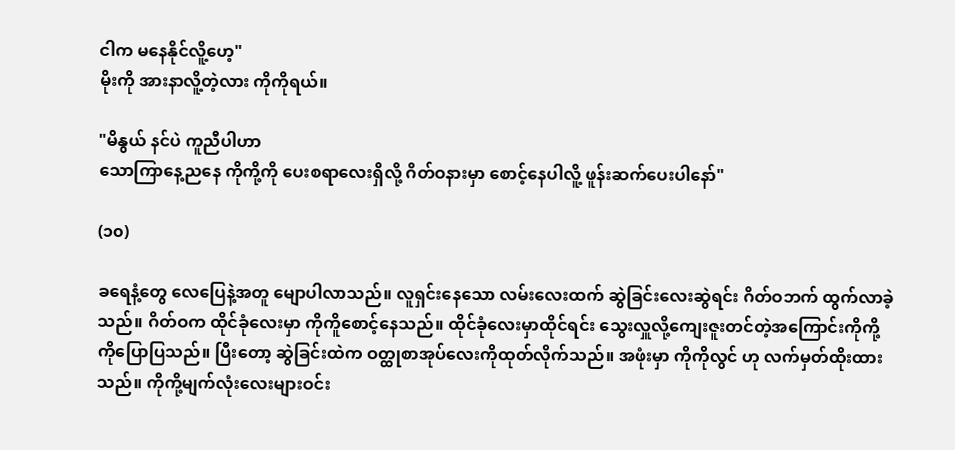ငါက မနေနိုင်လိူ့ဟေ့"
မိုးကို အားနာလိူ့တဲ့လား ကိုကိုရယ်။

"မိနွယ် နင်ပဲ ကူညီပါဟာ
သောကြာနေ့ညနေ ကိုကို့ကို ပေးစရာလေးရှိလို့ ဂိတ်ဝနားမှာ စောင့်နေပါလိူ့ ဖူန်းဆက်ပေးပါနော်"

(၁၀)

ခရေနံ့တွေ လေပြေနဲ့အတူ မျောပါလာသည်။ လူရှင်းနေသော လမ်းလေးထက် ဆွဲခြင်းလေးဆွဲရင်း ဂိတ်ဝဘက် ထွက်လာခဲ့သည်။ ဂိတ်ဝက ထိုင်ခုံလေးမှာ ကိုကိူစောင့်နေသည်။ ထိုင်ခုံလေးမှာထိုင်ရင်း သွေးလှူလို့ကျေးဇူးတင်တဲ့အကြောင်းကိုကို့ကိုပြောပြသည်။ ပြီးတော့ ဆွဲခြင်းထဲက ဝတ္ထုစာအုပ်လေးကိုထုတ်လိုက်သည်။ အဖုံးမှာ ကိုကိုလွင် ဟု လက်မှတ်ထိုးထားသည်။ ကိုကို့မျက်လုံးလေးများဝင်း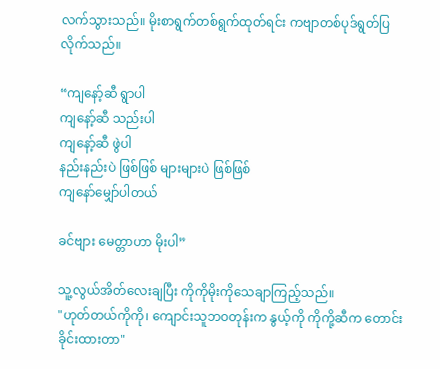လက်သွားသည်။ မိုးစာရွက်တစ်ရွက်ထုတ်ရင်း ကဗျာတစ်ပုဒ်ရွတ်ပြလိုက်သည်။

“ကျနော့်ဆီ ရွာပါ
ကျနော့်ဆီ သည်းပါ
ကျနော့်ဆီ ဖွဲပါ
နည်းနည်းပဲ ဖြစ်ဖြစ် များများပဲ ဖြစ်ဖြစ်
ကျနော်မျှော်ပါတယ်

ခင်ဗျား မေတ္တာဟာ မိုးပါ”

သူ့လွယ်အိတ်လေးချပြီး ကိုကိုမိုးကိုသေချာကြည့်သည်။
"ဟုတ်တယ်ကိုကို၊ ကျောင်းသူဘဝတုန်းက နွယ့်ကို ကိုကို့ဆီက တောင်းခိုင်းထားတာ"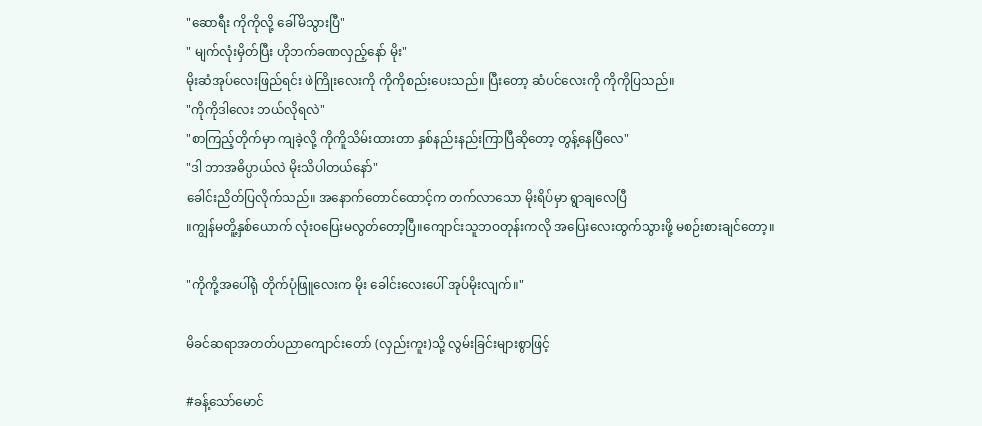"ဆောရီး ကိုကိုလို့ ခေါ်မိသွားပြီ"
" မျက်လုံးမှိတ်ပြီး ဟိုဘက်ခဏလှည့်နော် မိုး"
မိုးဆံအုပ်လေးဖြည်ရင်း ဖဲကြိုးလေးကို ကိုကိုစည်းပေးသည်။ ပြီးတော့ ဆံပင်လေးကို ကိုကိုပြသည်။
"ကိုကိုဒါလေး ဘယ်လိုရလဲ"
"စာကြည့်တိုက်မှာ ကျခဲ့လို့ ကိုကိူသိမ်းထားတာ နှစ်နည်းနည်းကြာပြီဆိုတော့ တွန့်နေပြီလေ"
"ဒါ ဘာအဓိပ္ပာယ်လဲ မိုးသိပါတယ်နော်"
ခေါင်းညိတ်ပြလိုက်သည်။ အနောက်တောင်ထောင့်က တက်လာသော မိုးရိပ်မှာ ရွာချလေပြီ
။ကျွန်မတိူ့နှစ်ယောက် လုံးဝပြေးမလွတ်တော့ပြီ။ကျောင်းသူဘဝတုန်းကလို အပြေးလေးထွက်သွားဖို့ မစဉ်းစားချင်တော့။

"ကိုကို့အပေါ်ရုံ တိုက်ပုံဖြူလေးက မိုး ခေါင်းလေးပေါ် အုပ်မိုးလျက်။"

မိခင်ဆရာအတတ်ပညာကျောင်းတော် (လှည်းကူး)သို့ လွမ်းခြင်းများစွာဖြင့်

#ခန့်သော်မောင်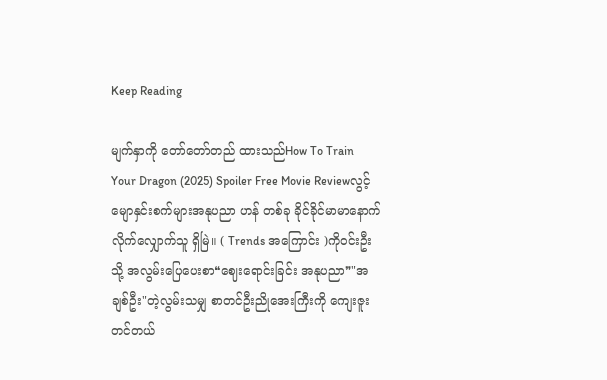Keep Reading

မျက်နှာကို တော်တော်တည် ထားသည်How To Train Your Dragon (2025) Spoiler Free Movie Reviewလွင့်မျောနှင်းစက်များအနုပညာ ဟန် တစ်ခု ခိုင်ခိုင်မာမာနောက်လိုက်လျှောက်သူ ရှိမြဲ။ ( Trends အကြောင်း )ကိုဝင်းဦးသို့ အလွမ်းပြေပေးစာ❝ဈေးရောင်းခြင်း အနုပညာ❞"အချစ်ဦး"တဲ့လွမ်းသမျှ စာတင်ဦးညိုအေးကြီးကို ကျေးဇူးတင်တယ်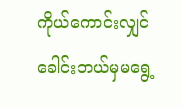ကိုယ်ကောင်းလျှင် ခေါင်းဘယ်မှမရွေ့